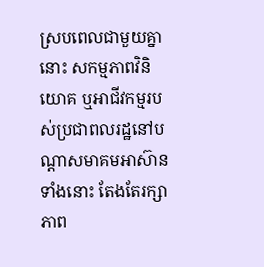ស្របពេលជាមួយគ្នានោះ សកម្មភាពវិនិយោគ ឬអាជីវកម្មរបស់ប្រជាពលរដ្ឋនៅបណ្ដាសមាគមអាស៊ានទាំងនោះ តែងតែរក្សាភាព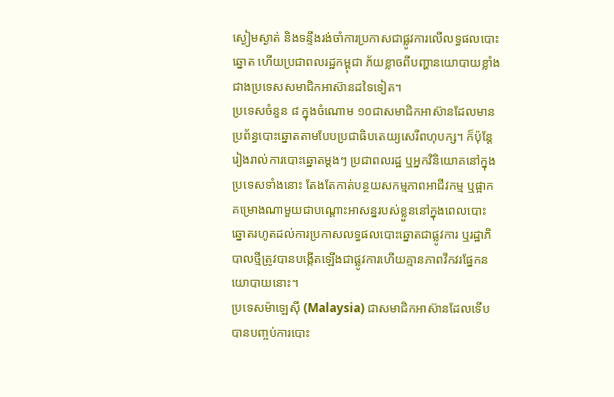ស្ងៀមស្ងាត់ និងទន្ទឹងរង់ចាំការប្រកាសជាផ្លូវការលើលទ្ធផលបោះឆ្នោត ហើយប្រជាពលរដ្ឋកម្ពុជា ភ័យខ្លាចពីបញ្ហានយោបាយខ្លាំងជាងប្រទេសសមាជិកអាស៊ានដទៃទៀត។
ប្រទេសចំនួន ៨ ក្នុងចំណោម ១០ជាសមាជិកអាស៊ានដែលមានប្រព័ន្ធបោះឆ្នោតតាមបែបប្រជាធិបតេយ្យសេរីពហុបក្ស។ ក៏ប៉ុន្តែរៀងរាល់ការបោះឆ្នោតម្ដងៗ ប្រជាពលរដ្ឋ ឬអ្នកវិនិយោគនៅក្នុងប្រទេសទាំងនោះ តែងតែកាត់បន្ថយសកម្មភាពអាជីវកម្ម ឬផ្អាកគម្រោងណាមួយជាបណ្ដោះអាសន្នរបស់ខ្លួននៅក្នុងពេលបោះឆ្នោតរហូតដល់ការប្រកាសលទ្ធផលបោះឆ្នោតជាផ្លូវការ ឬរដ្ឋាភិបាលថ្មីត្រូវបានបង្កើតឡើងជាផ្លូវការហើយគ្មានភាពវឹកវរផ្នែកនយោបាយនោះ។
ប្រទេសម៉ាឡេស៊ី (Malaysia) ជាសមាជិកអាស៊ានដែលទើបបានបញ្ចប់ការបោះ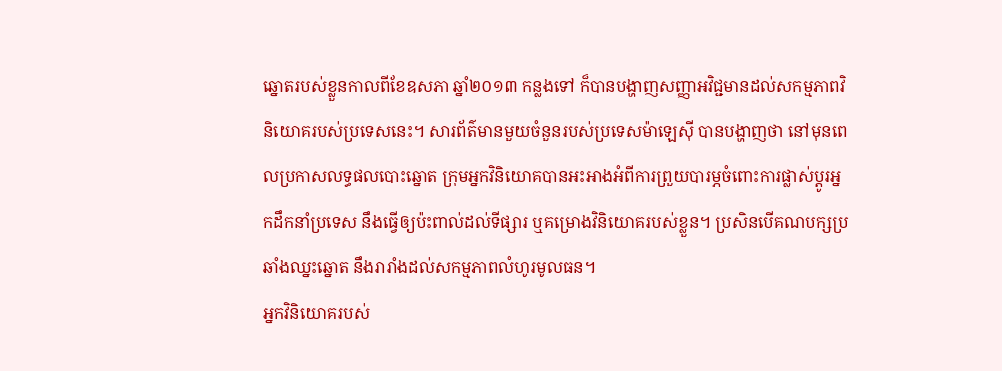ឆ្នោតរបស់ខ្លួនកាលពីខែឧសភា ឆ្នាំ២០១៣ កន្លងទៅ ក៏បានបង្ហាញសញ្ញាអវិជ្ជមានដល់សកម្មភាពវិនិយោគរបស់ប្រទេសនេះ។ សារព័ត៌មានមួយចំនួនរបស់ប្រទេសម៉ាឡេស៊ី បានបង្ហាញថា នៅមុនពេលប្រកាសលទ្ធផលបោះឆ្នោត ក្រុមអ្នកវិនិយោគបានអះអាងអំពីការព្រួយបារម្ភចំពោះការផ្លាស់ប្ដូរអ្នកដឹកនាំប្រទេស នឹងធ្វើឲ្យប៉ះពាល់ដល់ទីផ្សារ ឬគម្រោងវិនិយោគរបស់ខ្លួន។ ប្រសិនបើគណបក្សប្រឆាំងឈ្នះឆ្នោត នឹងរារាំងដល់សកម្មភាពលំហូរមូលធន។
អ្នកវិនិយោគរបស់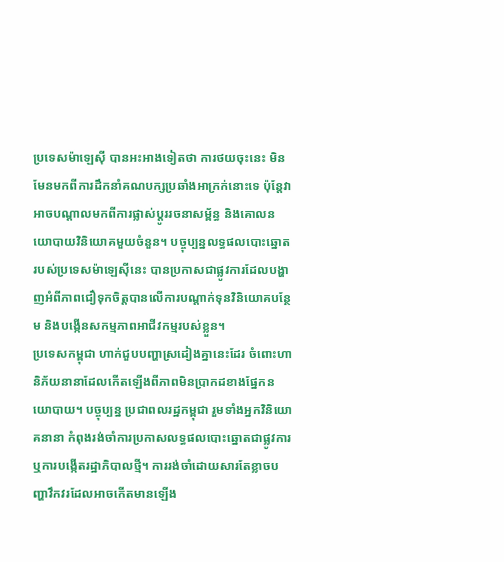ប្រទេសម៉ាឡេស៊ី បានអះអាងទៀតថា ការថយចុះនេះ មិនមែនមកពីការដឹកនាំគណបក្សប្រឆាំងអាក្រក់នោះទេ ប៉ុន្តែវាអាចបណ្ដាលមកពីការផ្លាស់ប្ដូររចនាសម្ព័ន្ធ និងគោលនយោបាយវិនិយោគមួយចំនួន។ បច្ចុប្បន្នលទ្ធផលបោះឆ្នោតរបស់ប្រទេសម៉ាឡេស៊ីនេះ បានប្រកាសជាផ្លូវការដែលបង្ហាញអំពីភាពជឿទុកចិត្តបានលើការបណ្ដាក់ទុនវិនិយោគបន្ថែម និងបង្កើនសកម្មភាពអាជីវកម្មរបស់ខ្លួន។
ប្រទេសកម្ពុជា ហាក់ជួបបញ្ហាស្រដៀងគ្នានេះដែរ ចំពោះហានិភ័យនានាដែលកើតឡើងពីភាពមិនប្រាកដខាងផ្នែកនយោបាយ។ បច្ចុប្បន្ន ប្រជាពលរដ្ឋកម្ពុជា រួមទាំងអ្នកវិនិយោគនានា កំពុងរង់ចាំការប្រកាសលទ្ធផលបោះឆ្នោតជាផ្លូវការ ឬការបង្កើតរដ្ឋាភិបាលថ្មី។ ការរង់ចាំដោយសារតែខ្លាចបញ្ហាវឹកវរដែលអាចកើតមានឡើង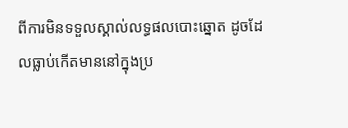ពីការមិនទទួលស្គាល់លទ្ធផលបោះឆ្នោត ដូចដែលធ្លាប់កើតមាននៅក្នុងប្រ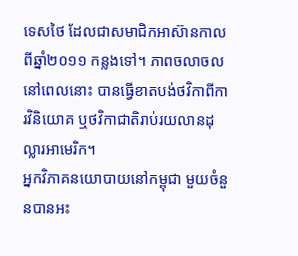ទេសថៃ ដែលជាសមាជិកអាស៊ានកាលពីឆ្នាំ២០១១ កន្លងទៅ។ ភាពចលាចលនៅពេលនោះ បានធ្វើខាតបង់ថវិកាពីការវិនិយោគ ឬថវិកាជាតិរាប់រយលានដុល្លារអាមេរិក។
អ្នកវិភាគនយោបាយនៅកម្ពុជា មួយចំនួនបានអះ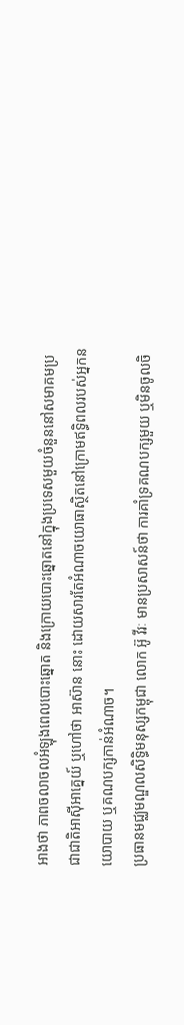អាងថា ភាពចលាចលអំឡុងពេលបោះឆ្នោត និងក្រោយបោះឆ្នោតនៅក្នុងប្រទេសមួយចំនួននៅសមាគមប្រជាជាតិអាស៊ីអាគ្នេយ៍ ឬហៅថា អាស៊ាន នោះ ដោយសារតែអំណាចយោធាស្ថិតនៅក្រោមឥទ្ធិពលរបស់អ្នកនយោបាយ ឬគណបក្សកាន់អំណាច។
ប្រធានមជ្ឈមណ្ឌលសិទ្ធិមនុស្សកម្ពុជា លោក អ៊ូ វីរៈ មានប្រសាសន៍ថា ការគាំទ្រគណបក្សមួយ ឬមិនចូលចិ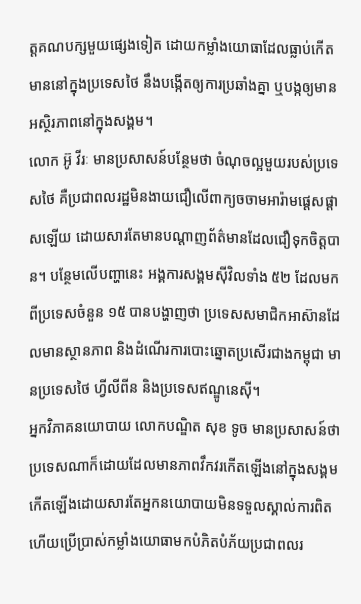ត្តគណបក្សមួយផ្សេងទៀត ដោយកម្លាំងយោធាដែលធ្លាប់កើតមាននៅក្នុងប្រទេសថៃ នឹងបង្កើតឲ្យការប្រឆាំងគ្នា ឬបង្កឲ្យមានអស្ថិរភាពនៅក្នុងសង្គម។
លោក អ៊ូ វីរៈ មានប្រសាសន៍បន្ថែមថា ចំណុចល្អមួយរបស់ប្រទេសថៃ គឺប្រជាពលរដ្ឋមិនងាយជឿលើពាក្យចចាមអារ៉ាមផ្ដេសផ្ដាសឡើយ ដោយសារតែមានបណ្ដាញព័ត៌មានដែលជឿទុកចិត្តបាន។ បន្ថែមលើបញ្ហានេះ អង្គការសង្គមស៊ីវិលទាំង ៥២ ដែលមកពីប្រទេសចំនួន ១៥ បានបង្ហាញថា ប្រទេសសមាជិកអាស៊ានដែលមានស្ថានភាព និងដំណើរការបោះឆ្នោតប្រសើរជាងកម្ពុជា មានប្រទេសថៃ ហ្វីលីពីន និងប្រទេសឥណ្ឌូនេស៊ី។
អ្នកវិភាគនយោបាយ លោកបណ្ឌិត សុខ ទូច មានប្រសាសន៍ថា ប្រទេសណាក៏ដោយដែលមានភាពវឹកវរកើតឡើងនៅក្នុងសង្គមកើតឡើងដោយសារតែអ្នកនយោបាយមិនទទួលស្គាល់ការពិត ហើយប្រើប្រាស់កម្លាំងយោធាមកបំភិតបំភ័យប្រជាពលរ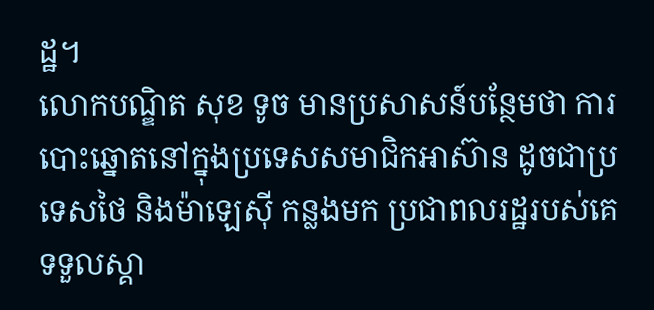ដ្ឋ។
លោកបណ្ឌិត សុខ ទូច មានប្រសាសន៍បន្ថែមថា ការបោះឆ្នោតនៅក្នុងប្រទេសសមាជិកអាស៊ាន ដូចជាប្រទេសថៃ និងម៉ាឡេស៊ី កន្លងមក ប្រជាពលរដ្ឋរបស់គេទទួលស្គា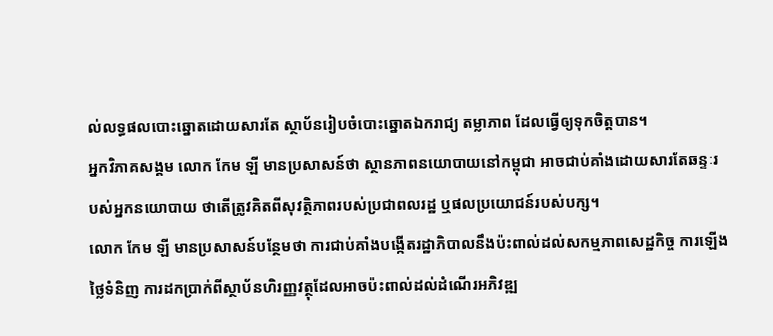ល់លទ្ធផលបោះឆ្នោតដោយសារតែ ស្ថាប័នរៀបចំបោះឆ្នោតឯករាជ្យ តម្លាភាព ដែលធ្វើឲ្យទុកចិត្តបាន។
អ្នកវិភាគសង្គម លោក កែម ឡី មានប្រសាសន៍ថា ស្ថានភាពនយោបាយនៅកម្ពុជា អាចជាប់គាំងដោយសារតែឆន្ទៈរបស់អ្នកនយោបាយ ថាតើត្រូវគិតពីសុវត្ថិភាពរបស់ប្រជាពលរដ្ឋ ឬផលប្រយោជន៍របស់បក្ស។
លោក កែម ឡី មានប្រសាសន៍បន្ថែមថា ការជាប់គាំងបង្កើតរដ្ឋាភិបាលនឹងប៉ះពាល់ដល់សកម្មភាពសេដ្ឋកិច្ច ការឡើងថ្លៃទំនិញ ការដកប្រាក់ពីស្ថាប័នហិរញ្ញវត្ថុដែលអាចប៉ះពាល់ដល់ដំណើរអភិវឌ្ឍ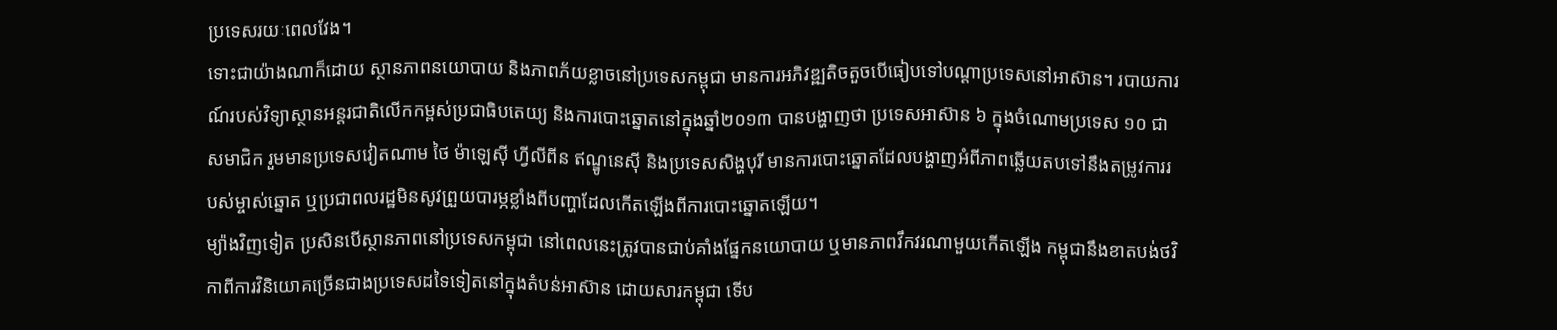ប្រទេសរយៈពេលវែង។
ទោះជាយ៉ាងណាក៏ដោយ ស្ថានភាពនយោបាយ និងភាពភ័យខ្លាចនៅប្រទេសកម្ពុជា មានការអភិវឌ្ឍតិចតួចបើធៀបទៅបណ្ដាប្រទេសនៅអាស៊ាន។ របាយការណ៍របស់វិទ្យាស្ថានអន្តរជាតិលើកកម្ពស់ប្រជាធិបតេយ្យ និងការបោះឆ្នោតនៅក្នុងឆ្នាំ២០១៣ បានបង្ហាញថា ប្រទេសអាស៊ាន ៦ ក្នុងចំណោមប្រទេស ១០ ជាសមាជិក រួមមានប្រទេសវៀតណាម ថៃ ម៉ាឡេស៊ី ហ្វីលីពីន ឥណ្ឌូនេស៊ី និងប្រទេសសិង្ហបុរី មានការបោះឆ្នោតដែលបង្ហាញអំពីភាពឆ្លើយតបទៅនឹងតម្រូវការរបស់ម្ចាស់ឆ្នោត ឬប្រជាពលរដ្ឋមិនសូវព្រួយបារម្ភខ្លាំងពីបញ្ហាដែលកើតឡើងពីការបោះឆ្នោតឡើយ។
ម្យ៉ាងវិញទៀត ប្រសិនបើស្ថានភាពនៅប្រទេសកម្ពុជា នៅពេលនេះត្រូវបានជាប់គាំងផ្នែកនយោបាយ ឬមានភាពវឹកវរណាមួយកើតឡើង កម្ពុជានឹងខាតបង់ថវិកាពីការវិនិយោគច្រើនជាងប្រទេសដទៃទៀតនៅក្នុងតំបន់អាស៊ាន ដោយសារកម្ពុជា ទើប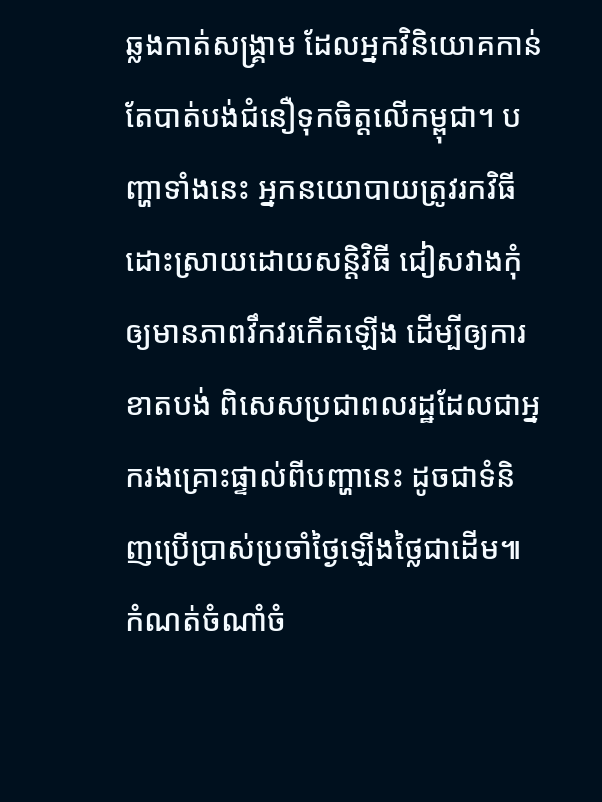ឆ្លងកាត់សង្គ្រាម ដែលអ្នកវិនិយោគកាន់តែបាត់បង់ជំនឿទុកចិត្តលើកម្ពុជា។ បញ្ហាទាំងនេះ អ្នកនយោបាយត្រូវរកវិធីដោះស្រាយដោយសន្តិវិធី ជៀសវាងកុំឲ្យមានភាពវឹកវរកើតឡើង ដើម្បីឲ្យការខាតបង់ ពិសេសប្រជាពលរដ្ឋដែលជាអ្នករងគ្រោះផ្ទាល់ពីបញ្ហានេះ ដូចជាទំនិញប្រើប្រាស់ប្រចាំថ្ងៃឡើងថ្លៃជាដើម៕
កំណត់ចំណាំចំ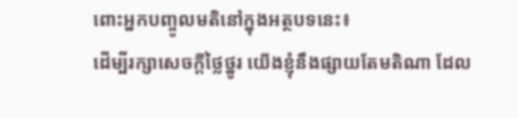ពោះអ្នកបញ្ចូលមតិនៅក្នុងអត្ថបទនេះ៖
ដើម្បីរក្សាសេចក្ដីថ្លៃថ្នូរ យើងខ្ញុំនឹងផ្សាយតែមតិណា ដែល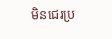មិនជេរប្រ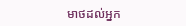មាថដល់អ្នក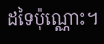ដទៃប៉ុណ្ណោះ។